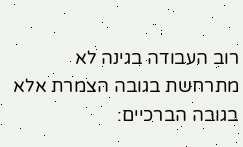רוב העבודה בגינה לא מתרחשת בגובה הצמרת אלא בגובה הברכיים: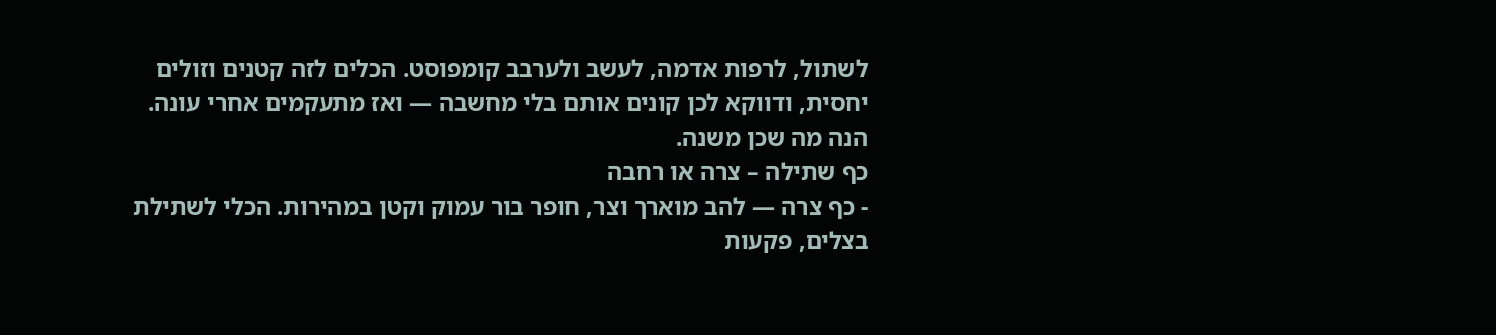לשתול, לרפות אדמה, לעשב ולערבב קומפוסט. הכלים לזה קטנים וזולים יחסית, ודווקא לכן קונים אותם בלי מחשבה — ואז מתעקמים אחרי עונה. הנה מה שכן משנה.
כף שתילה – צרה או רחבה
- כף צרה — להב מוארך וצר, חופר בור עמוק וקטן במהירות. הכלי לשתילת בצלים, פקעות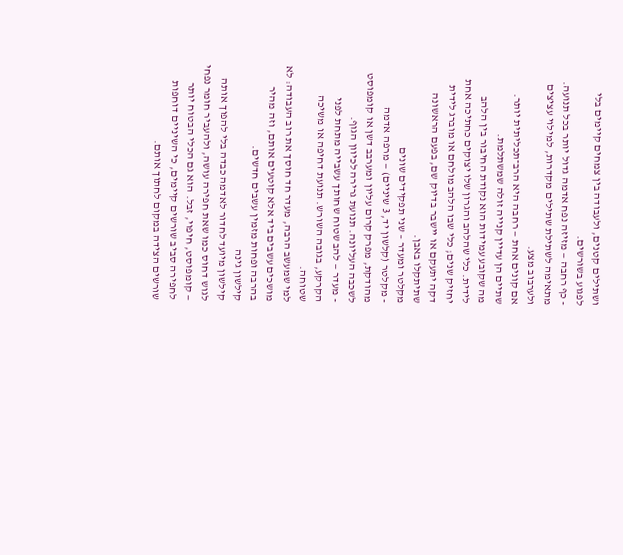ושתילים קטנים, ולעבודה בין צמחים קיימים בלי לפגוע בשורשים.
- כף רחבה — מזיזה נפח אדמה גדול יותר בכל תנועה. מתאימה לשתילת שתילים מקדרות, למילוי עציצים ולערבוב מצע.
אם קונים אחת — רחבה היא הרב־תכליתית יותר. שתיים הן עדיין קנייה זולה שמשתלמת.
מה שקובע עמידות הוא נקודת החיבור בין הלהב לידית. כלי שהלהב והגרון שלו יצוקים כחתיכה אחת יחזיק שנים; כלי שבו הלהב מולחם או מוברג לידית דקה יתעקם או יישבר בדיוק שם, בפעם הראשונה שתיתקלו באבן.
מקלטר ומעדר – שני תפקידים שונים
- מקלטר (קלשון יד, 3 שיניים) — מרפה אדמה מהודקת, מפרק קרום עליון ומערבב דשן או קומפוסט לשכבה העליונה. תנועת גרירה לכיוון הגוף.
- מעדר — להב שטוח שחותך עשבייה מתחת לפני הקרקע, בגובה השורש. תנועת דחיפה או משיכה שטוחה.
למי שמעשב הרבה, מעדר חד חוסך את רוב העבודה: לא מושכים עשבים ביד אלא קוטעים אותם, וזה מהיר בהרבה ופחות מזמין עשבים חדשים.
קילשון גינה
קילשון מיועד לחדור לאדמה כבדה בלי להפוך אותה לגוש דחוס כמו שאת חפירה עושה, ולהעביר חומר נפחי — קומפוסט, חיפוי, זבל. הוא גם הכלי הבטוח יותר לחפירה סביב שורשים קיימים, כי השיניים דוחפות שורשים הצידה במקום לחתוך אותם.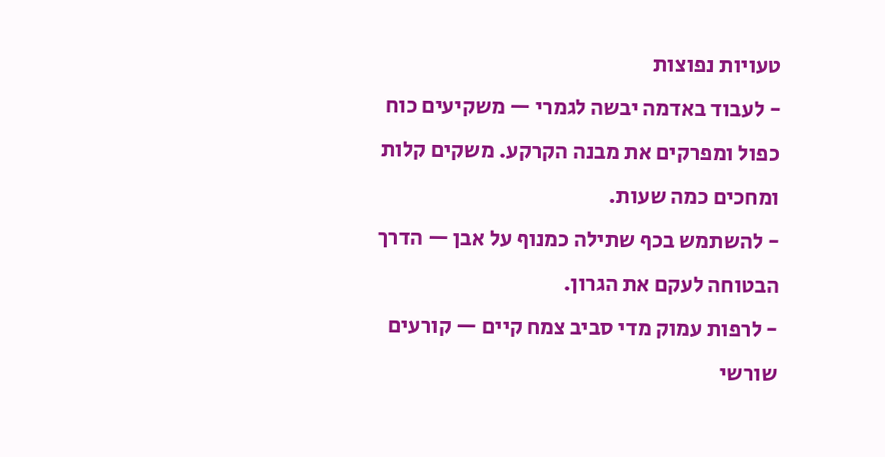טעויות נפוצות
- לעבוד באדמה יבשה לגמרי — משקיעים כוח כפול ומפרקים את מבנה הקרקע. משקים קלות ומחכים כמה שעות.
- להשתמש בכף שתילה כמנוף על אבן — הדרך הבטוחה לעקם את הגרון.
- לרפות עמוק מדי סביב צמח קיים — קורעים שורשי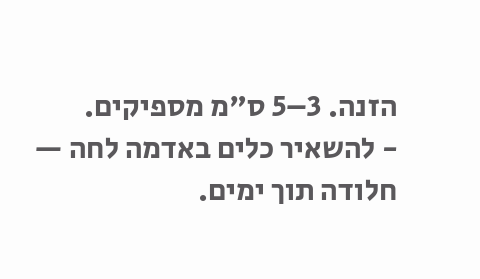הזנה. 3–5 ס"מ מספיקים.
- להשאיר כלים באדמה לחה — חלודה תוך ימים.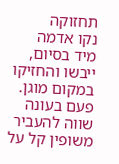תחזוקה
נקו אדמה מיד בסיום, ייבשו והחזיקו במקום מוגן. פעם בעונה שווה להעביר משופין קל על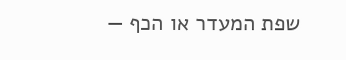שפת המעדר או הכף —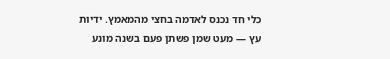כלי חד נכנס לאדמה בחצי מהמאמץ. ידיות עץ — מעט שמן פשתן פעם בשנה מונע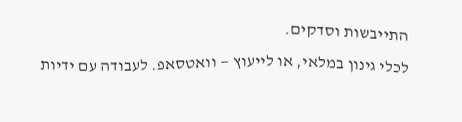התייבשות וסדקים.
לכלי גינון במלאי, או לייעוץ — וואטסאפ. לעבודה עם ידיות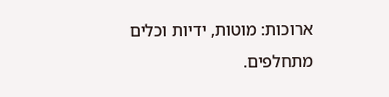ארוכות: מוטות, ידיות וכלים מתחלפים.